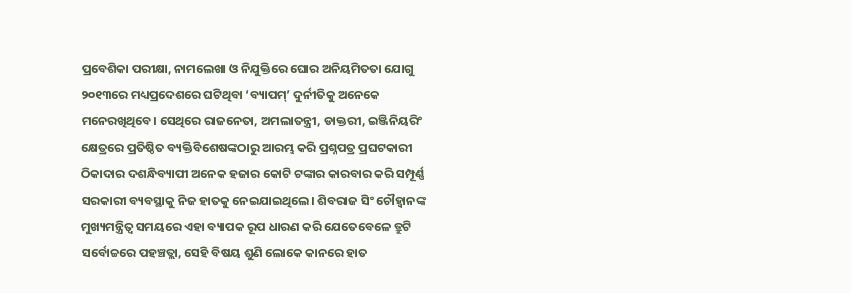ପ୍ରବେଶିକା ପରୀକ୍ଷା, ନାମଲେଖା ଓ ନିଯୁକ୍ତିରେ ଘୋର ଅନିୟମିତତା ଯୋଗୁ ୨୦୧୩ରେ ମଧ୍ୟପ୍ରଦେଶରେ ଘଟିଥିବା ‘ବ୍ୟାପମ୍’ ଦୁର୍ନୀତିକୁ ଅନେକେ ମନେରଖିଥିବେ। ସେଥିରେ ରାଜନେତା, ଅମଲାତନ୍ତ୍ରୀ, ଡାକ୍ତରୀ, ଇଞ୍ଜିନିୟରିଂ କ୍ଷେତ୍ରରେ ପ୍ରତିଷ୍ଠିତ ବ୍ୟକ୍ତିବିଶେଷଙ୍କଠାରୁ ଆରମ୍ଭ କରି ପ୍ରଶ୍ନପତ୍ର ପ୍ରଘଟକାରୀ ଠିକାଦାର ଦଶନ୍ଧିବ୍ୟାପୀ ଅନେକ ହଜାର କୋଟି ଟଙ୍କାର କାରବାର କରି ସମ୍ପୂର୍ଣ୍ଣ ସରକାରୀ ବ୍ୟବସ୍ଥାକୁ ନିଜ ହାତକୁ ନେଇଯାଇଥିଲେ। ଶିବରାଜ ସିଂ ଚୌହ୍ବାନଙ୍କ ମୁଖ୍ୟମନ୍ତ୍ରିତ୍ୱ ସମୟରେ ଏହା ବ୍ୟାପକ ରୂପ ଧାରଣ କରି ଯେତେବେଳେ ତ୍ରୁଟି ସର୍ବୋଚ୍ଚରେ ପହଞ୍ଚତ୍ଲା, ସେହି ବିଷୟ ଶୁଣି ଲୋକେ କାନରେ ହାତ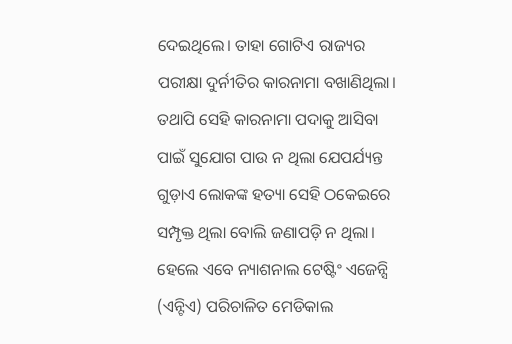ଦେଇଥିଲେ। ତାହା ଗୋଟିଏ ରାଜ୍ୟର ପରୀକ୍ଷା ଦୁର୍ନୀତିର କାରନାମା ବଖାଣିଥିଲା। ତଥାପି ସେହି କାରନାମା ପଦାକୁ ଆସିବା ପାଇଁ ସୁଯୋଗ ପାଉ ନ ଥିଲା ଯେପର୍ଯ୍ୟନ୍ତ ଗୁଡ଼ାଏ ଲୋକଙ୍କ ହତ୍ୟା ସେହି ଠକେଇରେ ସମ୍ପୃକ୍ତ ଥିଲା ବୋଲି ଜଣାପଡ଼ି ନ ଥିଲା। ହେଲେ ଏବେ ନ୍ୟାଶନାଲ ଟେଷ୍ଟିଂ ଏଜେନ୍ସି (ଏନ୍ଟିଏ) ପରିଚାଳିତ ମେଡିକାଲ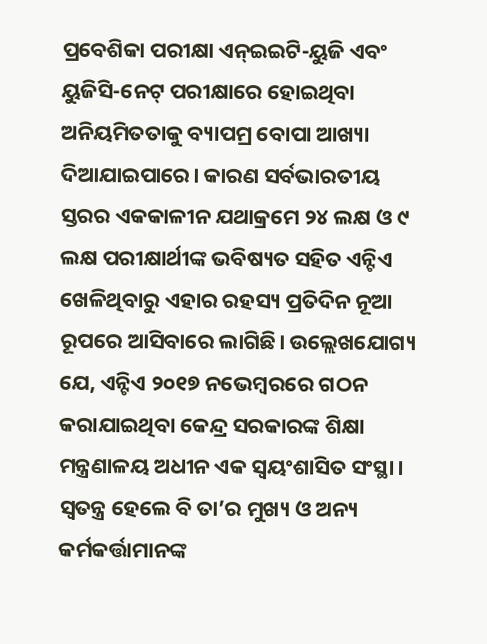ପ୍ରବେଶିକା ପରୀକ୍ଷା ଏନ୍ଇଇଟି-ୟୁଜି ଏବଂ ୟୁଜିସି-ନେଟ୍ ପରୀକ୍ଷାରେ ହୋଇଥିବା ଅନିୟମିତତାକୁ ବ୍ୟାପମ୍ର ବୋପା ଆଖ୍ୟା ଦିଆଯାଇପାରେ। କାରଣ ସର୍ବଭାରତୀୟ ସ୍ତରର ଏକକାଳୀନ ଯଥାକ୍ରମେ ୨୪ ଲକ୍ଷ ଓ ୯ ଲକ୍ଷ ପରୀକ୍ଷାର୍ଥୀଙ୍କ ଭବିଷ୍ୟତ ସହିତ ଏନ୍ଟିଏ ଖେଳିଥିବାରୁ ଏହାର ରହସ୍ୟ ପ୍ରତିଦିନ ନୂଆ ରୂପରେ ଆସିବାରେ ଲାଗିଛି। ଉଲ୍ଲେଖଯୋଗ୍ୟ ଯେ, ଏନ୍ଟିଏ ୨୦୧୭ ନଭେମ୍ବରରେ ଗଠନ କରାଯାଇଥିବା କେନ୍ଦ୍ର ସରକାରଙ୍କ ଶିକ୍ଷା ମନ୍ତ୍ରଣାଳୟ ଅଧୀନ ଏକ ସ୍ବୟଂଶାସିତ ସଂସ୍ଥା। ସ୍ବତନ୍ତ୍ର ହେଲେ ବି ତା’ର ମୁଖ୍ୟ ଓ ଅନ୍ୟ କର୍ମକର୍ତ୍ତାମାନଙ୍କ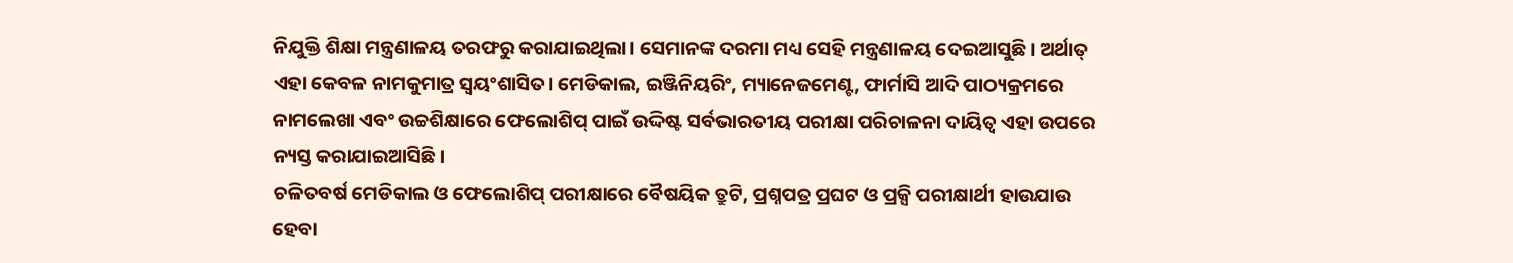ନିଯୁକ୍ତି ଶିକ୍ଷା ମନ୍ତ୍ରଣାଳୟ ତରଫରୁ କରାଯାଇଥିଲା। ସେମାନଙ୍କ ଦରମା ମଧ୍ୟ ସେହି ମନ୍ତ୍ରଣାଳୟ ଦେଇଆସୁଛି। ଅର୍ଥାତ୍ ଏହା କେବଳ ନାମକୁମାତ୍ର ସ୍ବୟଂଶାସିତ। ମେଡିକାଲ, ଇଞ୍ଜିନିୟରିଂ, ମ୍ୟାନେଜମେଣ୍ଟ, ଫାର୍ମାସି ଆଦି ପାଠ୍ୟକ୍ରମରେ ନାମଲେଖା ଏବଂ ଉଚ୍ଚଶିକ୍ଷାରେ ଫେଲୋଶିପ୍ ପାଇଁ ଉଦ୍ଦିଷ୍ଟ ସର୍ବଭାରତୀୟ ପରୀକ୍ଷା ପରିଚାଳନା ଦାୟିତ୍ୱ ଏହା ଉପରେ ନ୍ୟସ୍ତ କରାଯାଇଆସିଛି।
ଚଳିତବର୍ଷ ମେଡିକାଲ ଓ ଫେଲୋଶିପ୍ ପରୀକ୍ଷାରେ ବୈଷୟିକ ତ୍ରୁଟି, ପ୍ରଶ୍ନପତ୍ର ପ୍ରଘଟ ଓ ପ୍ରକ୍ସି ପରୀକ୍ଷାର୍ଥୀ ହାଉଯାଉ ହେବା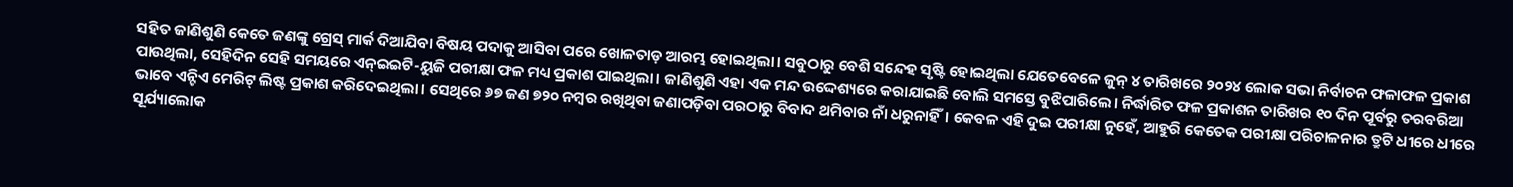ସହିତ ଜାଣିଶୁଣି କେତେ ଜଣଙ୍କୁ ଗ୍ରେସ୍ ମାର୍କ ଦିଆଯିବା ବିଷୟ ପଦାକୁ ଆସିବା ପରେ ଖୋଳତାଡ଼ ଆରମ୍ଭ ହୋଇଥିଲା। ସବୁଠାରୁ ବେଶି ସନ୍ଦେହ ସୃଷ୍ଟି ହୋଇଥିଲା ଯେତେବେଳେ ଜୁନ୍ ୪ ତାରିଖରେ ୨୦୨୪ ଲୋକ ସଭା ନିର୍ବାଚନ ଫଳାଫଳ ପ୍ରକାଶ ପାଉଥିଲା, ସେହିଦିନ ସେହି ସମୟରେ ଏନ୍ଇଇଟି-ୟୁଜି ପରୀକ୍ଷା ଫଳ ମଧ୍ୟ ପ୍ରକାଶ ପାଇଥିଲା। ଜାଣିଶୁଣି ଏହା ଏକ ମନ୍ଦ ଉଦ୍ଦେଶ୍ୟରେ କରାଯାଇଛି ବୋଲି ସମସ୍ତେ ବୁଝିପାରିଲେ। ନିର୍ଦ୍ଧାରିତ ଫଳ ପ୍ରକାଶନ ତାରିଖର ୧୦ ଦିନ ପୂର୍ବରୁ ତରବରିଆ ଭାବେ ଏନ୍ଟିଏ ମେରିଟ୍ ଲିଷ୍ଟ ପ୍ରକାଶ କରିଦେଇଥିଲା। ସେଥିରେ ୬୭ ଜଣ ୭୨୦ ନମ୍ବର ରଖିଥିବା ଜଣାପଡ଼ିବା ପରଠାରୁ ବିବାଦ ଥମିବାର ନାଁ ଧରୁନାହିଁ। କେବଳ ଏହି ଦୁଇ ପରୀକ୍ଷା ନୁହେଁ, ଆହୁରି କେତେକ ପରୀକ୍ଷା ପରିଚାଳନାର ତ୍ରୁଟି ଧୀରେ ଧୀରେ ସୂର୍ଯ୍ୟାଲୋକ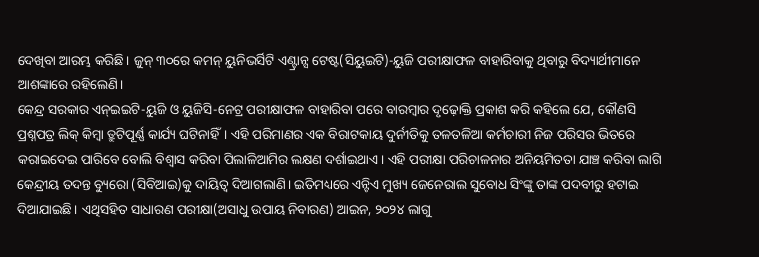ଦେଖିବା ଆରମ୍ଭ କରିଛି। ଜୁନ୍ ୩୦ରେ କମନ୍ ୟୁନିଭର୍ସିଟି ଏଣ୍ଟ୍ରାନ୍ସ ଟେଷ୍ଟ(ସିୟୁଇଟି)-ୟୁଜି ପରୀକ୍ଷାଫଳ ବାହାରିବାକୁ ଥିବାରୁ ବିଦ୍ୟାର୍ଥୀମାନେ ଆଶଙ୍କାରେ ରହିଲେଣି।
କେନ୍ଦ୍ର ସରକାର ଏନ୍ଇଇଟି-ୟୁଜି ଓ ୟୁଜିସି-ନେଟ୍ର ପରୀକ୍ଷାଫଳ ବାହାରିବା ପରେ ବାରମ୍ବାର ଦୃଢ଼ୋକ୍ତି ପ୍ରକାଶ କରି କହିଲେ ଯେ, କୌଣସି ପ୍ରଶ୍ନପତ୍ର ଲିକ୍ କିମ୍ବା ତ୍ରୁଟିପୂର୍ଣ୍ଣ କାର୍ଯ୍ୟ ଘଟିନାହିଁ। ଏହି ପରିମାଣର ଏକ ବିରାଟକାୟ ଦୁର୍ନୀତିକୁ ତଳତଳିଆ କର୍ମଚାରୀ ନିଜ ପରିସର ଭିତରେ କରାଇଦେଇ ପାରିବେ ବୋଲି ବିଶ୍ୱାସ କରିବା ପିଲାଳିଆମିର ଲକ୍ଷଣ ଦର୍ଶାଇଥାଏ। ଏହି ପରୀକ୍ଷା ପରିଚାଳନାର ଅନିୟମିତତା ଯାଞ୍ଚ କରିବା ଲାଗି କେନ୍ଦ୍ରୀୟ ତଦନ୍ତ ବ୍ୟୁରୋ (ସିବିଆଇ)କୁ ଦାୟିତ୍ୱ ଦିଆଗଲାଣି। ଇତିମଧ୍ୟରେ ଏନ୍ଟିଏ ମୁଖ୍ୟ ଜେନେରାଲ ସୁବୋଧ ସିଂଙ୍କୁ ତାଙ୍କ ପଦବୀରୁ ହଟାଇ ଦିଆଯାଇଛି। ଏଥିସହିତ ସାଧାରଣ ପରୀକ୍ଷା(ଅସାଧୁ ଉପାୟ ନିବାରଣ) ଆଇନ, ୨୦୨୪ ଲାଗୁ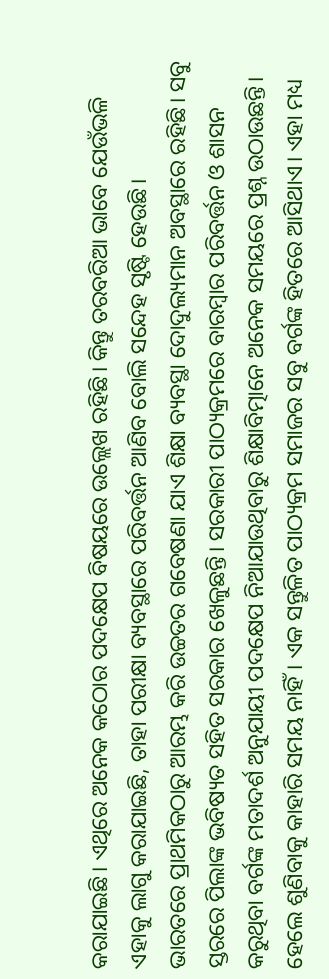କରାଯାଇଛି। ଏଥିରେ ଅନେକ କଠୋର ପଦକ୍ଷେପ ବିଷୟରେ ଉଲ୍ଲେଖ ରହିଛି। କିନ୍ତୁ ତରବରିଆ ଭାବେ ଯେଉଁଭଳି ଏହାକୁ ଲାଗୁ କରାଯାଇଛି, ତାହା ପରୀକ୍ଷା ବ୍ୟବସ୍ଥାରେ ପରିବର୍ତ୍ତନ ଆଣିବ ବୋଲି ସନ୍ଦେହ ସୃଷ୍ଟି ହେଉଛି।
ଭାରତରେ ପ୍ରାଥମିକଠାରୁ ଆରମ୍ଭ କରି ଉଚ୍ଚତର ଗବେଷଣା ଯାଏ ଶିକ୍ଷା ବ୍ୟବସ୍ଥା ଦୋଦୁଲ୍ୟମାନ ଅବସ୍ଥାରେ ରହିଛି। ସବୁ ସ୍ତରରେ ପିଲାଙ୍କ ଭବିଷ୍ୟତ ସହିତ ସରକାର ଖେଳୁଛନ୍ତି। ସରକାରୀ ପାଠ୍ୟକ୍ରମରେ ବାରମ୍ବାର ପରିବର୍ତ୍ତନ ଓ ଶାସନ କରୁଥିବା ବର୍ଗଙ୍କ ମତାଦର୍ଶ ଅନୁଯାୟୀ ପଦକ୍ଷେପ ନିଆଯାଉଥିବାରୁ ଶିକ୍ଷାବିତ୍ମାନେ ଅନେକ ସମୟରେ ପ୍ରଶ୍ନ ଉଠାଉଛନ୍ତି। ହେଲେ ଶୁଣିବାକୁ କାହାରି ସମୟ ନାହିଁ। ଏକ ସନ୍ତୁଳିତ ପାଠ୍ୟକ୍ରମ ସମାଜର ସବୁ ବର୍ଗଙ୍କ ହିତରେ ଆସିଥାଏ। ଏହା ମଧ୍ୟ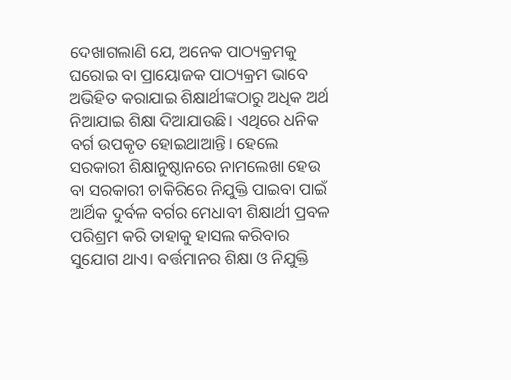ଦେଖାଗଲାଣି ଯେ, ଅନେକ ପାଠ୍ୟକ୍ରମକୁ ଘରୋଇ ବା ପ୍ରାୟୋଜକ ପାଠ୍ୟକ୍ରମ ଭାବେ ଅଭିହିତ କରାଯାଇ ଶିକ୍ଷାର୍ଥୀଙ୍କଠାରୁ ଅଧିକ ଅର୍ଥ ନିଆଯାଇ ଶିକ୍ଷା ଦିଆଯାଉଛି। ଏଥିରେ ଧନିକ ବର୍ଗ ଉପକୃତ ହୋଇଥାଆନ୍ତି। ହେଲେ ସରକାରୀ ଶିକ୍ଷାନୁଷ୍ଠାନରେ ନାମଲେଖା ହେଉ ବା ସରକାରୀ ଚାକିରିରେ ନିଯୁକ୍ତି ପାଇବା ପାଇଁ ଆର୍ଥିକ ଦୁର୍ବଳ ବର୍ଗର ମେଧାବୀ ଶିକ୍ଷାର୍ଥୀ ପ୍ରବଳ ପରିଶ୍ରମ କରି ତାହାକୁ ହାସଲ କରିବାର ସୁଯୋଗ ଥାଏ। ବର୍ତ୍ତମାନର ଶିକ୍ଷା ଓ ନିଯୁକ୍ତି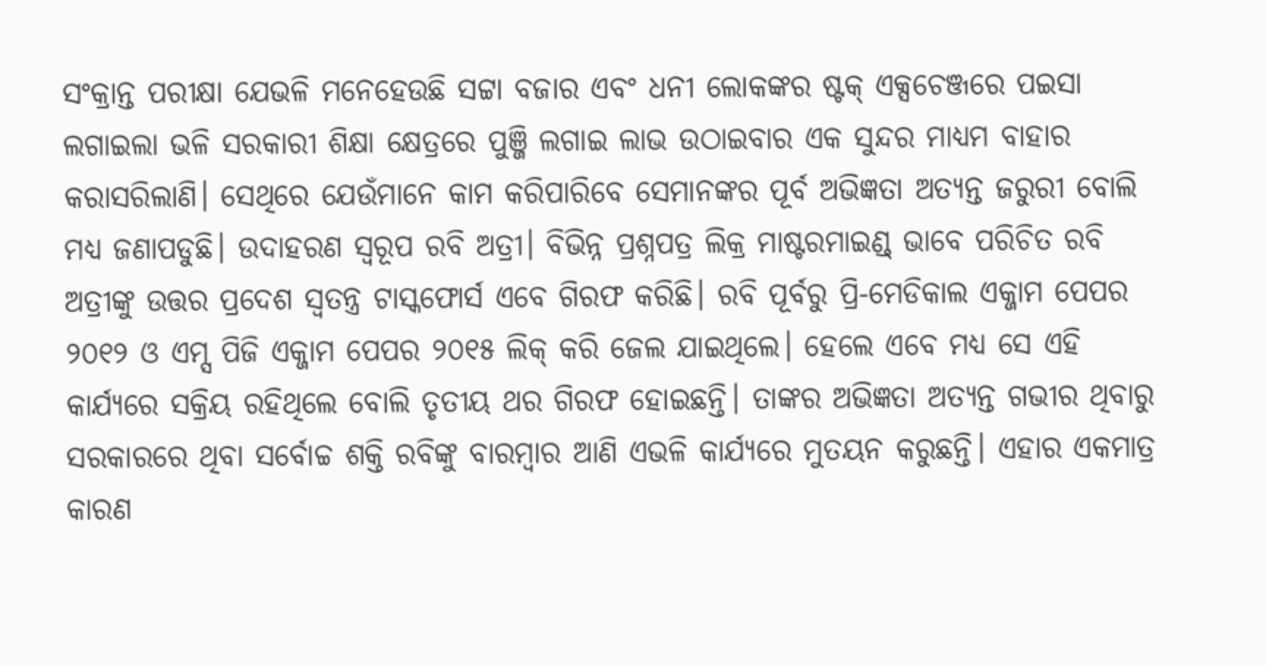ସଂକ୍ରାନ୍ତ ପରୀକ୍ଷା ଯେଭଳି ମନେହେଉଛି ସଟ୍ଟା ବଜାର ଏବଂ ଧନୀ ଲୋକଙ୍କର ଷ୍ଟକ୍ ଏକ୍ସଚେଞ୍ଜରେ ପଇସା ଲଗାଇଲା ଭଳି ସରକାରୀ ଶିକ୍ଷା କ୍ଷେତ୍ରରେ ପୁଞ୍ଜି ଲଗାଇ ଲାଭ ଉଠାଇବାର ଏକ ସୁନ୍ଦର ମାଧ୍ୟମ ବାହାର କରାସରିଲାଣି। ସେଥିରେ ଯେଉଁମାନେ କାମ କରିପାରିବେ ସେମାନଙ୍କର ପୂର୍ବ ଅଭିଜ୍ଞତା ଅତ୍ୟନ୍ତ ଜରୁରୀ ବୋଲି ମଧ୍ୟ ଜଣାପଡୁଛି। ଉଦାହରଣ ସ୍ବରୂପ ରବି ଅତ୍ରୀ। ବିଭିନ୍ନ ପ୍ରଶ୍ନପତ୍ର ଲିକ୍ର ମାଷ୍ଟରମାଇଣ୍ଡ୍ ଭାବେ ପରିଚିତ ରବି ଅତ୍ରୀଙ୍କୁ ଉତ୍ତର ପ୍ରଦେଶ ସ୍ବତନ୍ତ୍ର ଟାସ୍କଫୋର୍ସ ଏବେ ଗିରଫ କରିଛି। ରବି ପୂର୍ବରୁ ପ୍ରି-ମେଡିକାଲ ଏକ୍ଜାମ ପେପର ୨୦୧୨ ଓ ଏମ୍ସ ପିଜି ଏକ୍ଜାମ ପେପର ୨୦୧୫ ଲିକ୍ କରି ଜେଲ ଯାଇଥିଲେ। ହେଲେ ଏବେ ମଧ୍ୟ ସେ ଏହି କାର୍ଯ୍ୟରେ ସକ୍ରିୟ ରହିଥିଲେ ବୋଲି ତୃତୀୟ ଥର ଗିରଫ ହୋଇଛନ୍ତି। ତାଙ୍କର ଅଭିଜ୍ଞତା ଅତ୍ୟନ୍ତ ଗଭୀର ଥିବାରୁ ସରକାରରେ ଥିବା ସର୍ବୋଚ୍ଚ ଶକ୍ତି ରବିଙ୍କୁ ବାରମ୍ବାର ଆଣି ଏଭଳି କାର୍ଯ୍ୟରେ ମୁତୟନ କରୁଛନ୍ତି। ଏହାର ଏକମାତ୍ର କାରଣ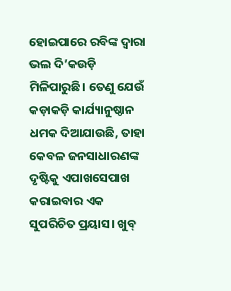ହୋଇପାରେ ରବିଙ୍କ ଦ୍ୱାରା ଭଲ ଦି’କଉଡ଼ି ମିଳିପାରୁଛି। ତେଣୁ ଯେଉଁ କଡ଼ାକଡ଼ି କାର୍ଯ୍ୟାନୁଷ୍ଠାନ ଧମକ ଦିଆଯାଉଛି, ତାହା କେବଳ ଜନସାଧାରଣଙ୍କ ଦୃଷ୍ଟିକୁ ଏପାଖସେପାଖ କରାଇବାର ଏକ ସୁପରିଚିତ ପ୍ରୟାସ। ଖୁବ୍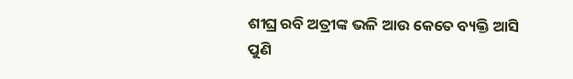ଶୀଘ୍ର ରବି ଅତ୍ରୀଙ୍କ ଭଳି ଆଉ କେତେ ବ୍ୟକ୍ତି ଆସି ପୁଣି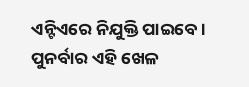ଏନ୍ଟିଏରେ ନିଯୁକ୍ତି ପାଇବେ। ପୁନର୍ବାର ଏହି ଖେଳ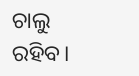ଚାଲୁ ରହିବ।